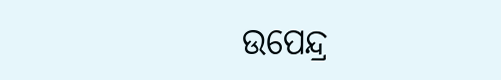ଉପେନ୍ଦ୍ର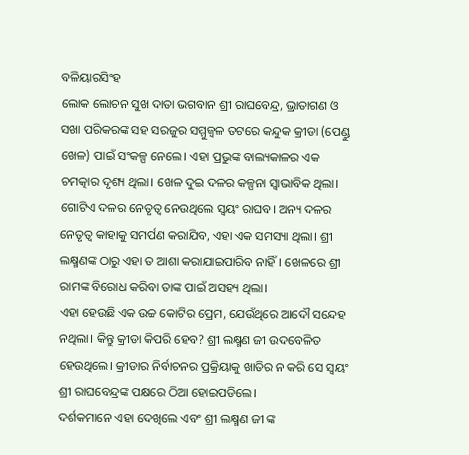ବଳିୟାରସିଂହ
ଲୋକ ଲୋଚନ ସୁଖ ଦାତା ଭଗବାନ ଶ୍ରୀ ରାଘବେନ୍ଦ୍ର, ଭ୍ରାତାଗଣ ଓ ସଖା ପରିକରଙ୍କ ସହ ସରଜୁର ସମ୍ମୁଜ୍ଵଳ ତଟରେ କନ୍ଦୁକ କ୍ରୀଡା (ପେଣ୍ଡୁ ଖେଳ) ପାଇଁ ସଂକଳ୍ପ ନେଲେ। ଏହା ପ୍ରଭୁଙ୍କ ବାଲ୍ୟକାଳର ଏକ ଚମତ୍କାର ଦୃଶ୍ୟ ଥିଲା। ଖେଳ ଦୁଇ ଦଳର କଳ୍ପନା ସ୍ଵାଭାବିକ ଥିଲା। ଗୋଟିଏ ଦଳର ନେତୃତ୍ଵ ନେଉଥିଲେ ସ୍ଵୟଂ ରାଘବ। ଅନ୍ୟ ଦଳର ନେତୃତ୍ଵ କାହାକୁ ସମର୍ପଣ କରାଯିବ, ଏହା ଏକ ସମସ୍ୟା ଥିଲା। ଶ୍ରୀ ଲକ୍ଷ୍ମଣଙ୍କ ଠାରୁ ଏହା ତ ଆଶା କରାଯାଇପାରିବ ନାହିଁ। ଖେଳରେ ଶ୍ରୀ ରାମଙ୍କ ବିରୋଧ କରିବା ତାଙ୍କ ପାଇଁ ଅସହ୍ୟ ଥିଲା।
ଏହା ହେଉଛି ଏକ ଉଚ୍ଚ କୋଟିର ପ୍ରେମ, ଯେଉଁଥିରେ ଆଦୌ ସନ୍ଦେହ ନଥିଲା। କିନ୍ତୁ କ୍ରୀଡା କିପରି ହେବ? ଶ୍ରୀ ଲକ୍ଷ୍ମଣ ଜୀ ଉଦବେଳିତ ହେଉଥିଲେ। କ୍ରୀଡାର ନିର୍ବାଚନର ପ୍ରକ୍ରିୟାକୁ ଖାତିର ନ କରି ସେ ସ୍ଵୟଂ ଶ୍ରୀ ରାଘବେନ୍ଦ୍ରଙ୍କ ପକ୍ଷରେ ଠିଆ ହୋଇପଡିଲେ।
ଦର୍ଶକମାନେ ଏହା ଦେଖିଲେ ଏବଂ ଶ୍ରୀ ଲକ୍ଷ୍ମଣ ଜୀ ଙ୍କ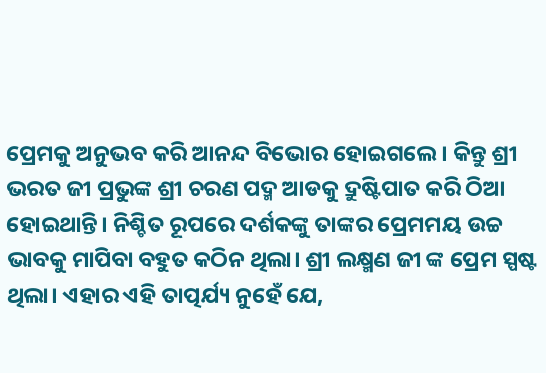ପ୍ରେମକୁ ଅନୁଭବ କରି ଆନନ୍ଦ ବିଭୋର ହୋଇଗଲେ। କିନ୍ତୁ ଶ୍ରୀ ଭରତ ଜୀ ପ୍ରଭୁଙ୍କ ଶ୍ରୀ ଚରଣ ପଦ୍ମ ଆଡକୁ ଦ୍ରୁଷ୍ଟିପାତ କରି ଠିଆ ହୋଇଥାନ୍ତି। ନିଶ୍ଚିତ ରୂପରେ ଦର୍ଶକଙ୍କୁ ତାଙ୍କର ପ୍ରେମମୟ ଉଚ୍ଚ ଭାବକୁ ମାପିବା ବହୁତ କଠିନ ଥିଲା। ଶ୍ରୀ ଲକ୍ଷ୍ମଣ ଜୀ ଙ୍କ ପ୍ରେମ ସ୍ପଷ୍ଟ ଥିଲା। ଏହାର ଏହି ତାତ୍ପର୍ଯ୍ୟ ନୁହେଁ ଯେ,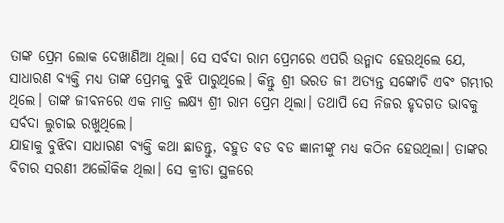ତାଙ୍କ ପ୍ରେମ ଲୋକ ଦେଖାଣିଆ ଥିଲା। ସେ ସର୍ବଦା ରାମ ପ୍ରେମରେ ଏପରି ଉନ୍ମାଦ ହେଉଥିଲେ ଯେ, ସାଧାରଣ ବ୍ୟକ୍ତି ମଧ୍ୟ ତାଙ୍କ ପ୍ରେମକୁ ବୁଝି ପାରୁଥିଲେ। କିନ୍ତୁ ଶ୍ରୀ ଭରତ ଜୀ ଅତ୍ୟନ୍ତ ସଙ୍କୋଚି ଏବଂ ଗମ୍ଭୀର ଥିଲେ। ତାଙ୍କ ଜୀବନରେ ଏକ ମାତ୍ର ଲକ୍ଷ୍ୟ ଶ୍ରୀ ରାମ ପ୍ରେମ ଥିଲା। ତଥାପି ସେ ନିଜର ହୃଦଗତ ଭାବକୁ ସର୍ବଦା ଲୁଚାଇ ରଖୁଥିଲେ।
ଯାହାକୁ ବୁଝିବା ସାଧାରଣ ବ୍ୟକ୍ତି କଥା ଛାଡନ୍ତୁ, ବହୁତ ବଡ ବଡ ଜ୍ଞାନୀଙ୍କୁ ମଧ୍ୟ କଠିନ ହେଉଥିଲା। ତାଙ୍କର ବିଚାର ସରଣୀ ଅଲୌକିକ ଥିଲା। ସେ କ୍ରୀଡା ସ୍ଥଳରେ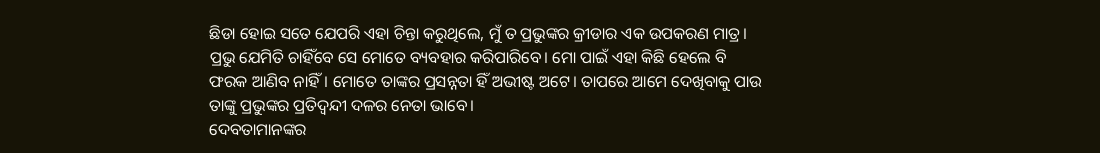ଛିଡା ହୋଇ ସତେ ଯେପରି ଏହା ଚିନ୍ତା କରୁଥିଲେ, ମୁଁ ତ ପ୍ରଭୁଙ୍କର କ୍ରୀଡାର ଏକ ଉପକରଣ ମାତ୍ର। ପ୍ରଭୁ ଯେମିତି ଚାହିଁବେ ସେ ମୋତେ ବ୍ୟବହାର କରିପାରିବେ। ମୋ ପାଇଁ ଏହା କିଛି ହେଲେ ବି ଫରକ ଆଣିବ ନାହିଁ। ମୋତେ ତାଙ୍କର ପ୍ରସନ୍ନତା ହିଁ ଅଭୀଷ୍ଟ ଅଟେ। ତାପରେ ଆମେ ଦେଖିବାକୁ ପାଉ ତାଙ୍କୁ ପ୍ରଭୁଙ୍କର ପ୍ରତିଦ୍ଵନ୍ଦୀ ଦଳର ନେତା ଭାବେ।
ଦେବତାମାନଙ୍କର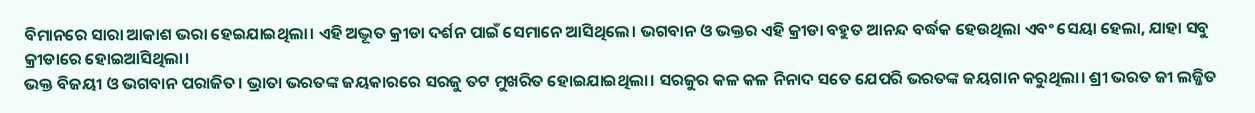ବିମାନରେ ସାରା ଆକାଶ ଭରା ହେଇଯାଇଥିଲା। ଏହି ଅଦ୍ଭୂତ କ୍ରୀଡା ଦର୍ଶନ ପାଇଁ ସେମାନେ ଆସିଥିଲେ। ଭଗବାନ ଓ ଭକ୍ତର ଏହି କ୍ରୀଡା ବହୁତ ଆନନ୍ଦ ବର୍ଦ୍ଧକ ହେଉଥିଲା ଏବଂ ସେୟା ହେଲା, ଯାହା ସବୁ କ୍ରୀଡାରେ ହୋଇଆସିଥିଲା।
ଭକ୍ତ ବିଜୟୀ ଓ ଭଗବାନ ପରାଜିତ। ଭ୍ରାତା ଭରତଙ୍କ ଜୟକାରରେ ସରଜୁ ତଟ ମୁଖରିତ ହୋଇଯାଇଥିଲା। ସରଜୁର କଳ କଳ ନିନାଦ ସତେ ଯେପରି ଭରତଙ୍କ ଜୟଗାନ କରୁଥିଲା। ଶ୍ରୀ ଭରତ ଜୀ ଲଜ୍ଜିତ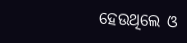ହେଉଥିଲେ ଓ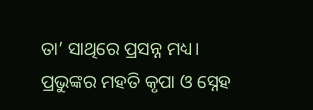ତା’ ସାଥିରେ ପ୍ରସନ୍ନ ମଧ୍ୟ।
ପ୍ରଭୁଙ୍କର ମହତି କୃପା ଓ ସ୍ନେହ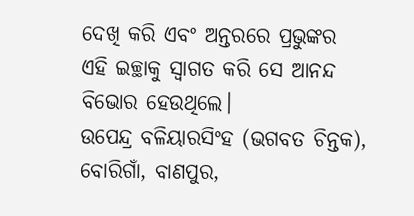ଦେଖି କରି ଏବଂ ଅନ୍ତରରେ ପ୍ରଭୁଙ୍କର ଏହି ଇଚ୍ଛାକୁ ସ୍ଵାଗତ କରି ସେ ଆନନ୍ଦ ବିଭୋର ହେଉଥିଲେ।
ଉପେନ୍ଦ୍ର ବଳିୟାରସିଂହ (ଭଗବତ ଚିନ୍ତକ), ବୋରିଗାଁ, ବାଣପୁର,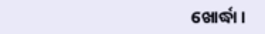ଖୋର୍ଦ୍ଧା।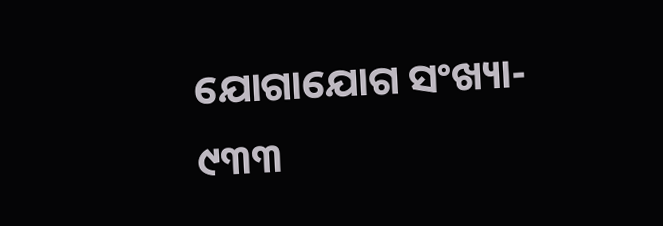ଯୋଗାଯୋଗ ସଂଖ୍ୟା- ୯୩୩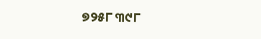୭୨୫୮ ୩୯୮